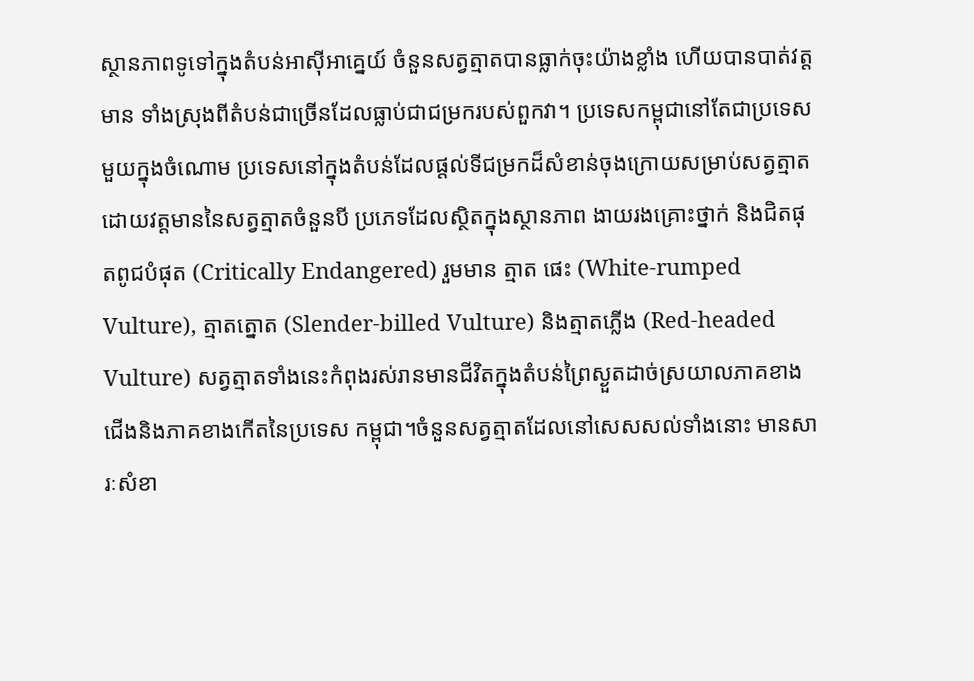ស្ថានភាពទូទៅក្នុងតំបន់អាស៊ីអាគ្នេយ៍ ចំនួនសត្វត្មាតបានធ្លាក់ចុះយ៉ាងខ្លាំង ហើយបានបាត់វត្តមាន ទាំងស្រុងពីតំបន់ជាច្រើនដែលធ្លាប់ជាជម្រករបស់ពួកវា។ ប្រទេសកម្ពុជានៅតែជាប្រទេសមួយក្នុងចំណោម ប្រទេសនៅក្នុងតំបន់ដែលផ្តល់ទីជម្រកដ៏សំខាន់ចុងក្រោយសម្រាប់សត្វត្មាត ដោយវត្តមាននៃសត្វត្មាតចំនួនបី ប្រភេទដែលស្ថិតក្នុងស្ថានភាព ងាយរងគ្រោះថ្នាក់ និងជិតផុតពូជបំផុត (Critically Endangered) រួមមាន ត្មាត ផេះ (White-rumped Vulture), ត្មាតត្នោត (Slender-billed Vulture) និងត្មាតភ្លើង (Red-headed Vulture) សត្វត្មាតទាំងនេះកំពុងរស់រានមានជីវិតក្នុងតំបន់ព្រៃស្ងួតដាច់ស្រយាលភាគខាងជើងនិងភាគខាងកើតនៃប្រទេស កម្ពុជា។ចំនួនសត្វត្មាតដែលនៅសេសសល់ទាំងនោះ មានសារៈសំខា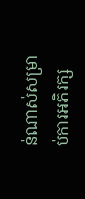ន់ណាស់សម្រាប់ការអភិរក្ស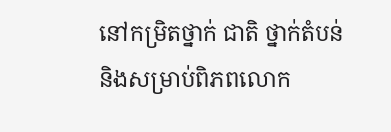នៅកម្រិតថ្នាក់ ជាតិ ថ្នាក់តំបន់ និងសម្រាប់ពិភពលោក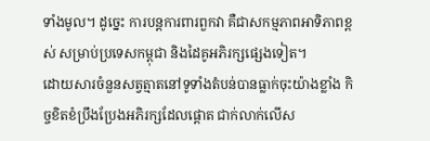ទាំងមូល។ ដូច្នេះ ការបន្តការពារពួកវា គឺជាសកម្មភាពអាទិភាពខ្ពស់ សម្រាប់ប្រទេសកម្ពុជា និងដៃគូអភិរក្សផ្សេងទៀត។
ដោយសារចំនួនសត្វត្មាតនៅទូទាំងតំបន់បានធ្លាក់ចុះយ៉ាងខ្លាំង កិច្ចខិតខំប្រឹងប្រែងអភិរក្សដែលផ្តោត ជាក់លាក់លើស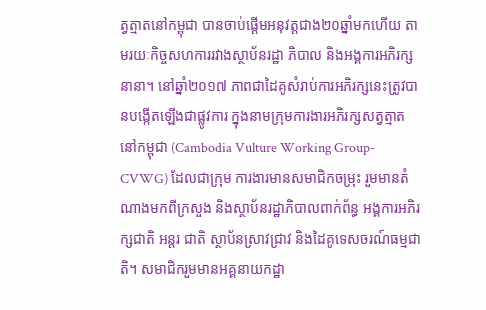ត្វត្មាតនៅកម្ពុជា បានចាប់ផ្តើមអនុវត្តជាង២០ឆ្នាំមកហើយ តាមរយៈកិច្ចសហការរវាងស្ថាប័នរដ្ឋា ភិបាល និងអង្គការអភិរក្សនានា។ នៅឆ្នាំ២០១៧ ភាពជាដៃគូសំរាប់ការអភិរក្សនេះត្រូវបានបង្កើតឡើងជាផ្លូវការ ក្នុងនាមក្រុមការងារអភិរក្សសត្វត្មាតនៅកម្ពុជា (Cambodia Vulture Working Group-CVWG) ដែលជាក្រុម ការងារមានសមាជិកចម្រុះ រួមមានតំណាងមកពីក្រសួង និងស្ថាប័នរដ្ឋាភិបាលពាក់ព័ន្ធ អង្គការអភិរក្សជាតិ អន្តរ ជាតិ ស្ថាប័នស្រាវជ្រាវ និងដៃគូទេសចរណ៍ធម្មជាតិ។ សមាជិករួមមានអគ្គនាយកដ្ឋា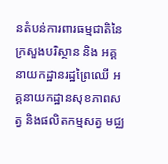នតំបន់ការពារធម្មជាតិនៃ ក្រសួងបរិស្ថាន និង អគ្គនាយកដ្ឋានរដ្ឋព្រៃឈើ អគ្គនាយកដ្ឋានសុខភាពសត្វ និងផលិតកម្មសត្វ មជ្ឈ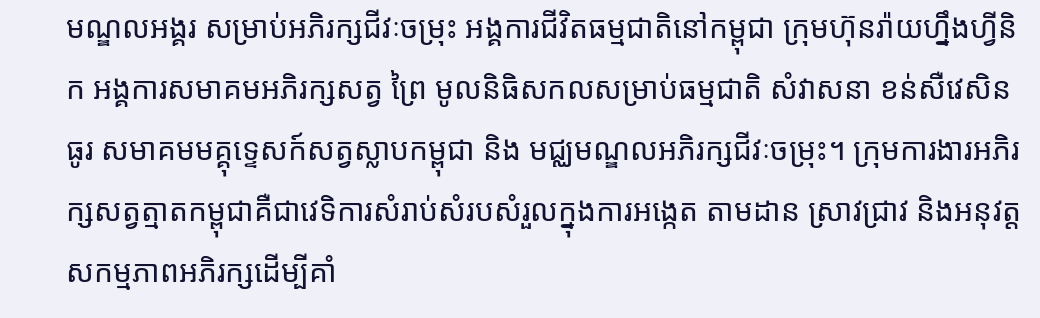មណ្ឌលអង្គរ សម្រាប់អភិរក្សជីវៈចម្រុះ អង្គការជីវិតធម្មជាតិនៅកម្ពុជា ក្រុមហ៊ុនរ៉ាយហ្នឹងហ្វីនិក អង្គការសមាគមអភិរក្សសត្វ ព្រៃ មូលនិធិសកលសម្រាប់ធម្មជាតិ សំវាសនា ខន់សឺវេសិនធូរ សមាគមមគ្គុទ្ទេសក៍សត្វស្លាបកម្ពុជា និង មជ្ឈមណ្ឌលអភិរក្សជីវៈចម្រុះ។ ក្រុមការងារអភិរក្សសត្វត្មាតកម្ពុជាគឺជាវេទិការសំរាប់សំរបសំរួលក្នុងការអង្កេត តាមដាន ស្រាវជ្រាវ និងអនុវត្តសកម្មភាពអភិរក្សដើម្បីគាំ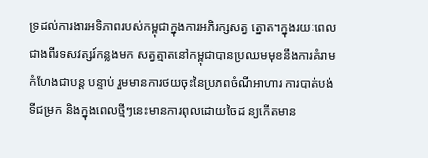ទ្រដល់ការងារអទិភាពរបស់កម្ពុជាក្នុងការអភិរក្សសត្វ ត្នោត។ក្នុងរយៈពេលជាងពីរទសវត្សរ៍កន្លងមក សត្វត្មាតនៅកម្ពុជាបានប្រឈមមុខនឹងការគំរាមកំហែងជាបន្ត បន្ទាប់ រួមមានការថយចុះនៃប្រភពចំណីអាហារ ការបាត់បង់ទីជម្រក និងក្នុងពេលថ្មីៗនេះមានការពុលដោយចៃដ ន្យកើតមាន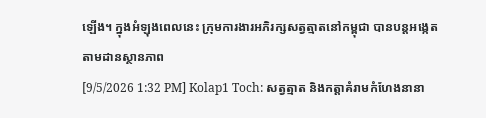ឡើង។ ក្នុងអំឡុងពេលនេះ ក្រុមការងារអភិរក្សសត្វត្មាតនៅកម្ពុជា បានបន្តអង្កេតតាមដានស្ថានភាព
[9/5/2026 1:32 PM] Kolap1 Toch: សត្វត្មាត និងកត្តាគំរាមកំហែងនានា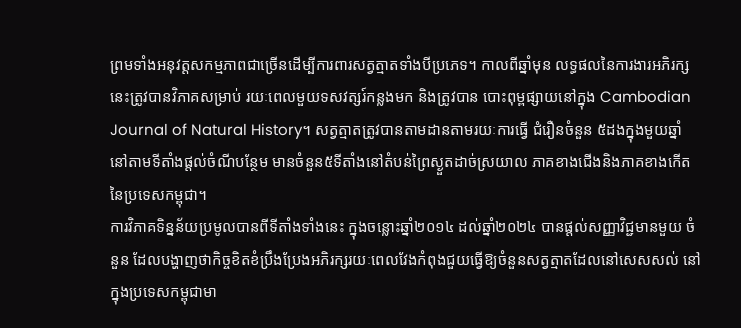ព្រមទាំងអនុវត្តសកម្មភាពជាច្រើនដើម្បីការពារសត្វត្មាតទាំងបីប្រភេទ។ កាលពីឆ្នាំមុន លទ្ធផលនៃការងារអភិរក្សនេះត្រូវបានវិភាគសម្រាប់ រយៈពេលមួយទសវត្សរ៍កន្លងមក និងត្រូវបាន បោះពុម្ពផ្សាយនៅក្នុង Cambodian Journal of Natural History។ សត្វត្មាតត្រូវបានតាមដានតាមរយៈការធ្វើ ជំរឿនចំនួន ៥ដងក្នុងមួយឆ្នាំ នៅតាមទីតាំងផ្តល់ចំណីបន្ថែម មានចំនួន៥ទីតាំងនៅតំបន់ព្រៃស្ងួតដាច់ស្រយាល ភាគខាងជើងនិងភាគខាងកើតនៃប្រទេសកម្ពុជា។
ការវិភាគទិន្នន័យប្រមូលបានពីទីតាំងទាំងនេះ ក្នុងចន្លោះឆ្នាំ២០១៤ ដល់ឆ្នាំ២០២៤ បានផ្តល់សញ្ញាវិជ្ជមានមួយ ចំនួន ដែលបង្ហាញថាកិច្ចខិតខំប្រឹងប្រែងអភិរក្សរយៈពេលវែងកំពុងជួយធ្វើឱ្យចំនួនសត្វត្មាតដែលនៅសេសសល់ នៅក្នុងប្រទេសកម្ពុជាមា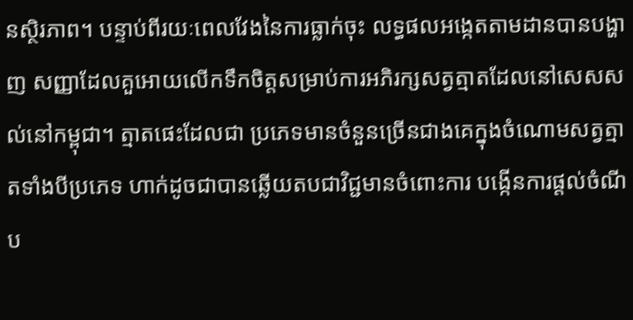នស្ថិរភាព។ បន្ទាប់ពីរយៈពេលវែងនៃការធ្លាក់ចុះ លទ្ធផលអង្កេតតាមដានបានបង្ហាញ សញ្ញាដែលគួអោយលើកទឹកចិត្តសម្រាប់ការអភិរក្សសត្វត្មាតដែលនៅសេសសល់នៅកម្ពុជា។ ត្មាតផេះដែលជា ប្រភេទមានចំនួនច្រើនជាងគេក្នុងចំណោមសត្វត្មាតទាំងបីប្រភេទ ហាក់ដូចជាបានឆ្លើយតបជាវិជ្ជមានចំពោះការ បង្កើនការផ្តល់ចំណីប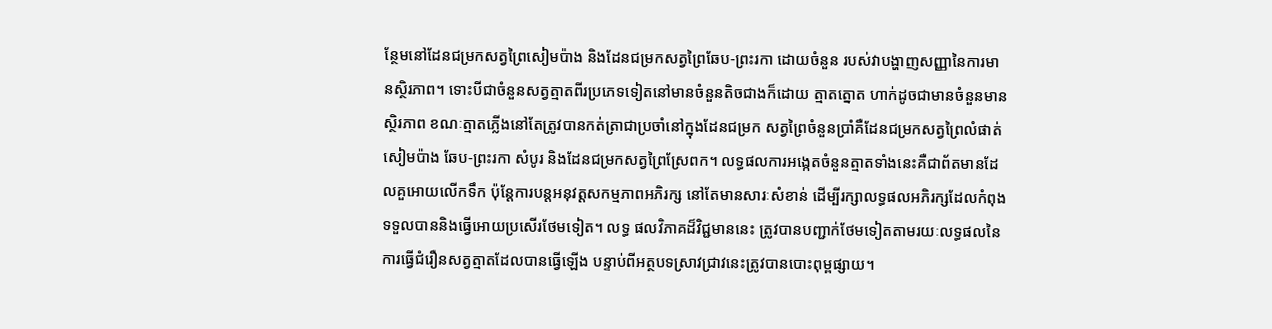ន្ថែមនៅដែនជម្រកសត្វព្រៃសៀមប៉ាង និងដែនជម្រកសត្វព្រៃឆែប-ព្រះរកា ដោយចំនួន របស់វាបង្ហាញសញ្ញានៃការមានស្ថិរភាព។ ទោះបីជាចំនួនសត្វត្មាតពីរប្រភេទទៀតនៅមានចំនួនតិចជាងក៏ដោយ ត្មាតត្នោត ហាក់ដូចជាមានចំនួនមានស្ថិរភាព ខណៈត្មាតភ្លើងនៅតែត្រូវបានកត់ត្រាជាប្រចាំនៅក្នុងដែនជម្រក សត្វព្រៃចំនួនប្រាំគឺដែនជម្រកសត្វព្រៃលំផាត់ សៀមប៉ាង ឆែប-ព្រះរកា សំបូរ និងដែនជម្រកសត្វព្រៃស្រែពក។ លទ្ធផលការអង្កេតចំនួនត្មាតទាំងនេះគឺជាព័តមានដែលគួអោយលើកទឹក ប៉ុន្តែការបន្តអនុវត្តសកម្មភាពអភិរក្ស នៅតែមានសារៈសំខាន់ ដើម្បីរក្សាលទ្ធផលអភិរក្សដែលកំពុងទទួលបាននិងធ្វើអោយប្រសើរថែមទៀត។ លទ្ធ ផលវិភាគដ៏វិជ្ជមាននេះ ត្រូវបានបញ្ជាក់ថែមទៀតតាមរយៈលទ្ធផលនៃការធ្វើជំរឿនសត្វត្មាតដែលបានធ្វើឡើង បន្ទាប់ពីអត្ថបទស្រាវជ្រាវនេះត្រូវបានបោះពុម្ពផ្សាយ។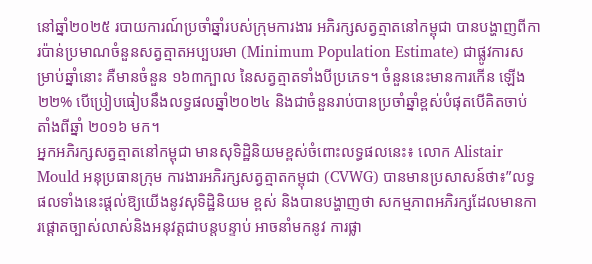នៅឆ្នាំ២០២៥ របាយការណ៍ប្រចាំឆ្នាំរបស់ក្រុមការងារ អភិរក្សសត្វត្មាតនៅកម្ពុជា បានបង្ហាញពីការប៉ាន់ប្រមាណចំនួនសត្វត្មាតអប្បបរមា (Minimum Population Estimate) ជាផ្លូវការសម្រាប់ឆ្នាំនោះ គឺមានចំនួន ១៦៣ក្បាល នៃសត្វត្មាតទាំងបីប្រភេទ។ ចំនួននេះមានការកើន ឡើង ២២% បើប្រៀបធៀបនឹងលទ្ធផលឆ្នាំ២០២៤ និងជាចំនួនរាប់បានប្រចាំឆ្នាំខ្ពស់បំផុតបើគិតចាប់តាំងពីឆ្នាំ ២០១៦ មក។
អ្នកអភិរក្សសត្វត្មាតនៅកម្ពុជា មានសុទិដ្ឋិនិយមខ្ពស់ចំពោះលទ្ធផលនេះ៖ លោក Alistair Mould អនុប្រធានក្រុម ការងារអភិរក្សសត្វត្មាតកម្ពុជា (CVWG) បានមានប្រសាសន៍ថា៖”លទ្ធផលទាំងនេះផ្តល់ឱ្យយើងនូវសុទិដ្ឋិនិយម ខ្ពស់ និងបានបង្ហាញថា សកម្មភាពអភិរក្សដែលមានការផ្តោតច្បាស់លាស់និងអនុវត្តជាបន្តបន្ទាប់ អាចនាំមកនូវ ការផ្លា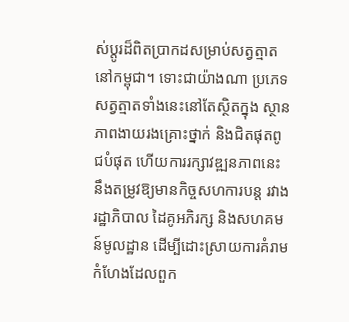ស់ប្តូរដ៏ពិតប្រាកដសម្រាប់សត្វត្មាតនៅកម្ពុជា។ ទោះជាយ៉ាងណា ប្រភេទសត្វត្មាតទាំងនេះនៅតែស្ថិតក្នុង ស្ថានភាពងាយរងគ្រោះថ្នាក់ និងជិតផុតពូជបំផុត ហើយការរក្សាវឌ្ឍនភាពនេះ នឹងតម្រូវឱ្យមានកិច្ចសហការបន្ត រវាងរដ្ឋាភិបាល ដៃគូអភិរក្ស និងសហគមន៍មូលដ្ឋាន ដើម្បីដោះស្រាយការគំរាមកំហែងដែលពួក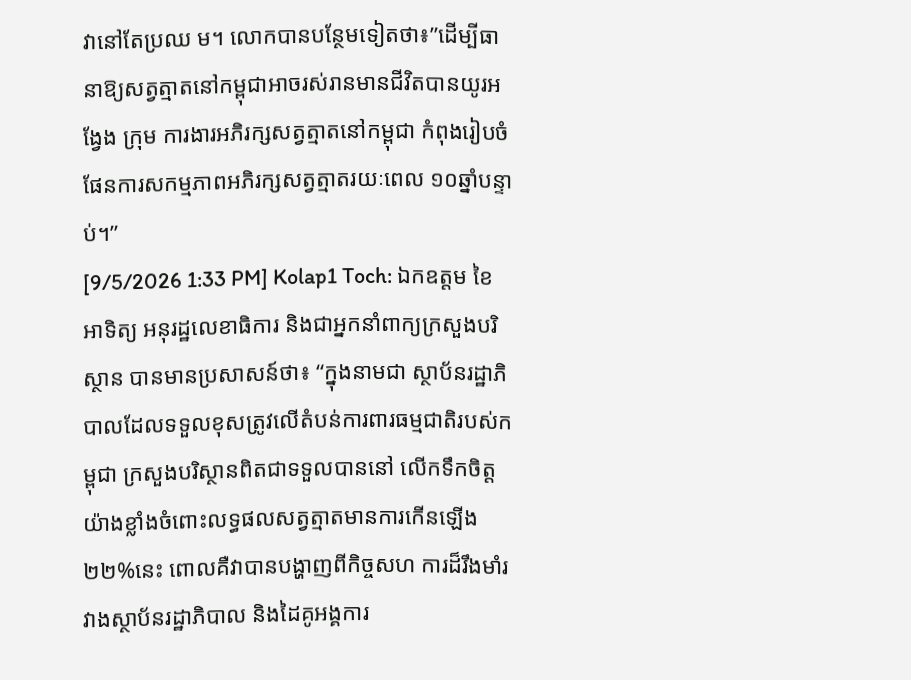វានៅតែប្រឈ ម។ លោកបានបន្ថែមទៀតថា៖”ដើម្បីធានាឱ្យសត្វត្មាតនៅកម្ពុជាអាចរស់រានមានជីវិតបានយូរអង្វែង ក្រុម ការងារអភិរក្សសត្វត្មាតនៅកម្ពុជា កំពុងរៀបចំផែនការសកម្មភាពអភិរក្សសត្វត្មាតរយៈពេល ១០ឆ្នាំបន្ទាប់។”
[9/5/2026 1:33 PM] Kolap1 Toch: ឯកឧត្តម ខៃ អាទិត្យ អនុរដ្ឋលេខាធិការ និងជាអ្នកនាំពាក្យក្រសួងបរិស្ថាន បានមានប្រសាសន៍ថា៖ “ក្នុងនាមជា ស្ថាប័នរដ្ឋាភិបាលដែលទទួលខុសត្រូវលើតំបន់ការពារធម្មជាតិរបស់កម្ពុជា ក្រសួងបរិស្ថានពិតជាទទួលបាននៅ លើកទឹកចិត្តយ៉ាងខ្លាំងចំពោះលទ្ធផលសត្វត្មាតមានការកើនឡើង ២២%នេះ ពោលគឺវាបានបង្ហាញពីកិច្ចសហ ការដ៏រឹងមាំរវាងស្ថាប័នរដ្ឋាភិបាល និងដៃគូអង្គការ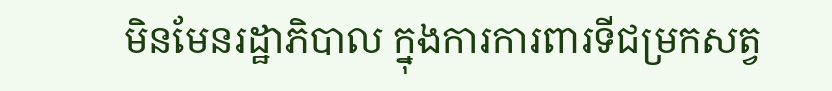មិនមែនរដ្ឋាភិបាល ក្នុងការការពារទីជម្រកសត្វ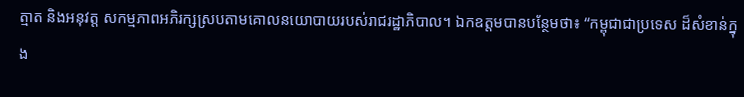ត្មាត និងអនុវត្ត សកម្មភាពអភិរក្សស្របតាមគោលនយោបាយរបស់រាជរដ្ឋាភិបាល។ ឯកឧត្តមបានបន្ថែមថា៖ “កម្ពុជាជាប្រទេស ដ៏សំខាន់ក្នុង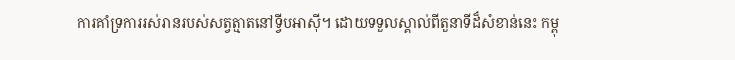ការគាំទ្រការរស់រានរបស់សត្វត្មាតនៅទ្វីបអាស៊ី។ ដោយទទួលស្គាល់ពីតួនាទីដ៏សំខាន់នេះ កម្ពុ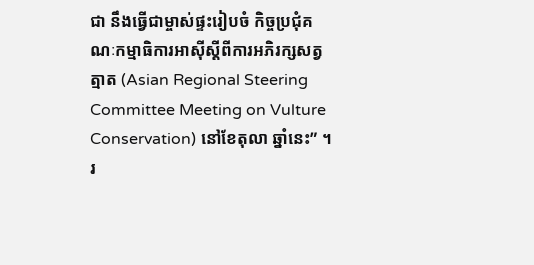ជា នឹងធ្វើជាម្ចាស់ផ្ទះរៀបចំ កិច្ចប្រជុំគណៈកម្មាធិការអាស៊ីស្តីពីការអភិរក្សសត្វត្មាត (Asian Regional Steering Committee Meeting on Vulture Conservation) នៅខែតុលា ឆ្នាំនេះ” ។រ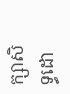ក្សាសិទ្ធដោ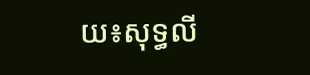យ៖សុទ្ធលី